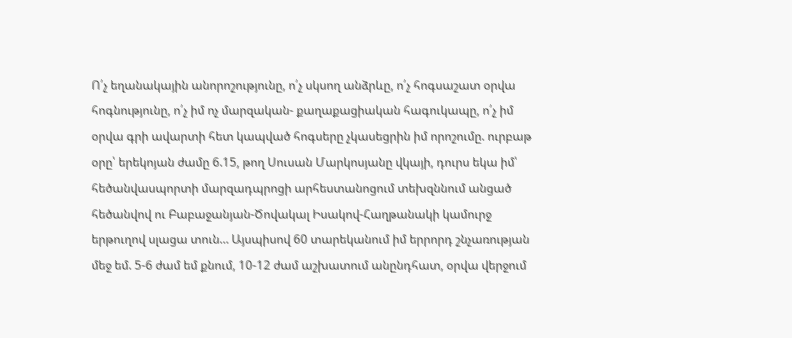Ո՛չ եղանակային անորոշությունը, ո՛չ սկսող անձրևը, ո՛չ հոգսաշատ օրվա հոգնությունը, ո՛չ իմ ոչ մարզական- քաղաքացիական հագուկապը, ո՛չ իմ օրվա գրի ավարտի հետ կապված հոգսերը չկասեցրին իմ որոշումը. ուրբաթ օրը՝ երեկոյան ժամը 6.15, թող Սուսան Մարկոսյանը վկայի, դուրս եկա իմ՝ հեծանվասպորտի մարզադպրոցի արհեստանոցում տեխզննում անցած հեծանվով ու Բաբաջանյան-Ծովակալ Իսակով-Հաղթանակի կամուրջ երթուղով սլացա տուն… Այսպիսով 60 տարեկանում իմ երրորդ շնչառության մեջ եմ. 5-6 ժամ եմ քնում, 10-12 ժամ աշխատում անընդհատ, օրվա վերջում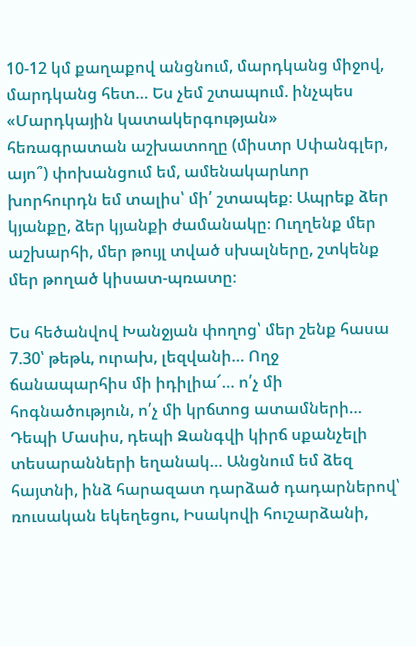10-12 կմ քաղաքով անցնում, մարդկանց միջով, մարդկանց հետ… Ես չեմ շտապում. ինչպես «Մարդկային կատակերգության» հեռագրատան աշխատողը (միստր Սփանգլեր, այո՞) փոխանցում եմ, ամենակարևոր խորհուրդն եմ տալիս՝ մի՛ շտապեք։ Ապրեք ձեր կյանքը, ձեր կյանքի ժամանակը։ Ուղղենք մեր աշխարհի, մեր թույլ տված սխալները, շտկենք մեր թողած կիսատ-պռատը։

Ես հեծանվով Խանջյան փողոց՝ մեր շենք հասա 7.30՝ թեթև, ուրախ, լեզվանի… Ողջ ճանապարհիս մի իդիլիա՜… ո՛չ մի հոգնածություն, ո՛չ մի կրճտոց ատամների… Դեպի Մասիս, դեպի Զանգվի կիրճ սքանչելի տեսարանների եղանակ… Անցնում եմ ձեզ հայտնի, ինձ հարազատ դարձած դադարներով՝ ռուսական եկեղեցու, Իսակովի հուշարձանի,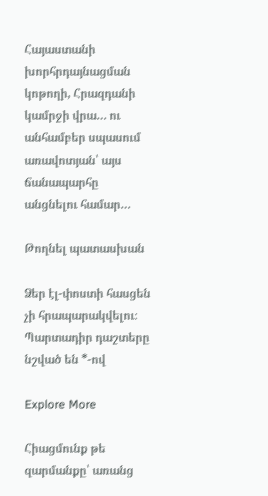Հայաստանի խորհրդայնացման կոթողի, Հրազդանի կամրջի վրա… ու անհամբեր սպասում առավոտյան՝ այս ճանապարհը անցնելու համար…

Թողնել պատասխան

Ձեր էլ-փոստի հասցեն չի հրապարակվելու։ Պարտադիր դաշտերը նշված են *-ով

Explore More

Հիացմունք թե զարմանքը՝ առանց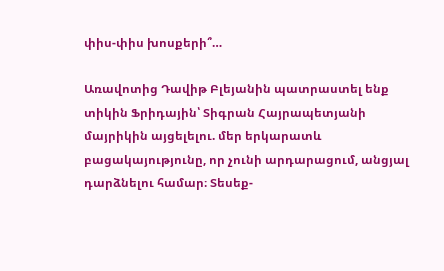փիս-փիս խոսքերի՞…

Առավոտից Դավիթ Բլեյանին պատրաստել ենք տիկին Ֆրիդային՝ Տիգրան Հայրապետյանի մայրիկին այցելելու. մեր երկարատև բացակայությունը, որ չունի արդարացում, անցյալ դարձնելու համար։ Տեսեք-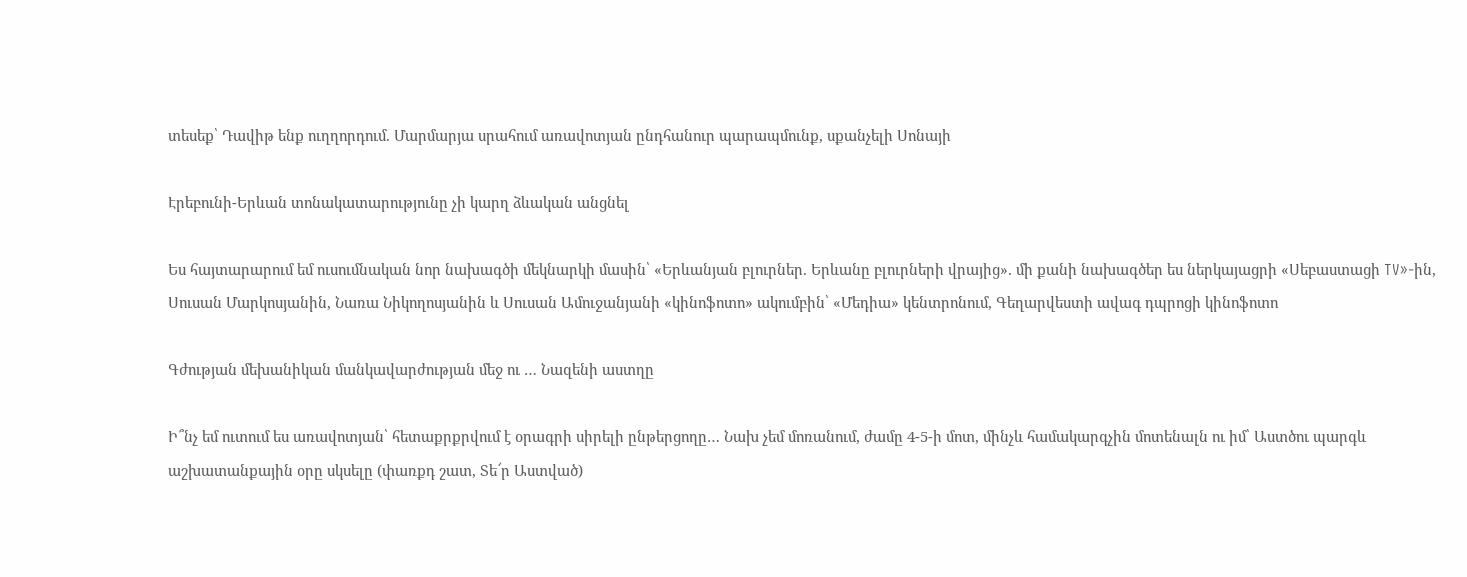տեսեք՝ Դավիթ ենք ուղղորդում. Մարմարյա սրահում առավոտյան ընդհանուր պարապմունք, սքանչելի Սոնայի

Էրեբունի-Երևան տոնակատարությունը չի կարղ ձևական անցնել

Ես հայտարարում եմ ուսումնական նոր նախագծի մեկնարկի մասին՝ «Երևանյան բլուրներ. Երևանը բլուրների վրայից». մի քանի նախագծեր ես ներկայացրի «Սեբաստացի TV»-ին, Սուսան Մարկոսյանին, Նառա Նիկողոսյանին և Սուսան Ամուջանյանի «կինոֆոտո» ակումբին՝ «Մեդիա» կենտրոնում, Գեղարվեստի ավագ դպրոցի կինոֆոտո

Գժության մեխանիկան մանկավարժության մեջ ու … Նազենի աստղը

Ի՞նչ եմ ուտում ես առավոտյան՝ հետաքրքրվում է օրագրի սիրելի ընթերցողը… Նախ չեմ մոռանում, ժամը 4-5-ի մոտ, մինչև համակարգչին մոտենալն ու իմ՝ Աստծու պարգև աշխատանքային օրը սկսելը (փառքդ շատ, Տե՜ր Աստված)